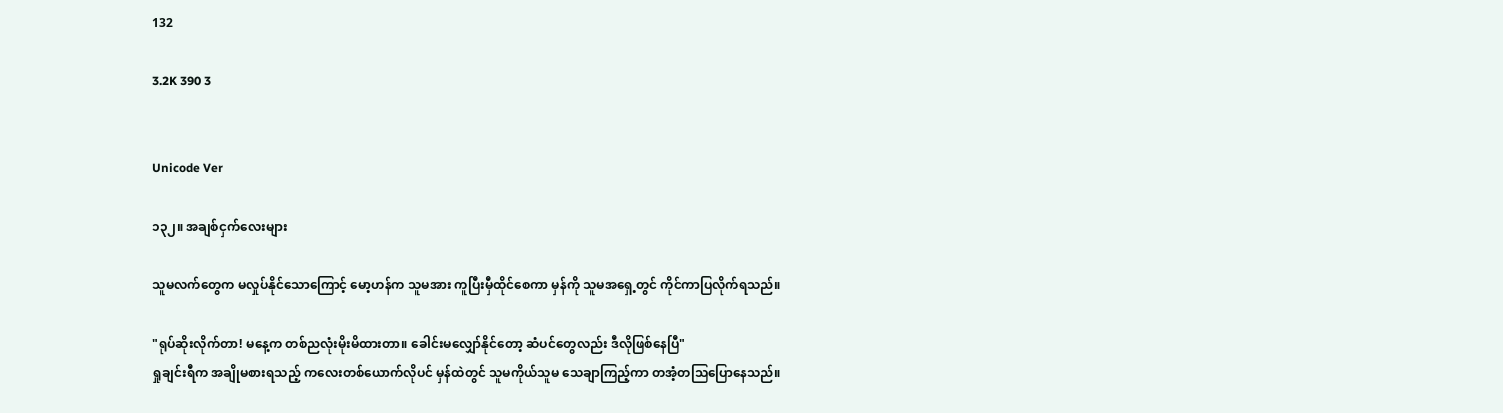132

3.2K 390 3


Unicode Ver

၁၃၂။ အချစ်ငှက်လေးများ

သူမလက်တွေက မလှုပ်နိုင်သောကြောင့် မော့ဟန်က သူမအား ကူပြီးမှီထိုင်စေကာ မှန်ကို သူမအရှေ့တွင် ကိုင်ကာပြလိုက်ရသည်။

"ရုပ်ဆိုးလိုက်တာ! မနေ့က တစ်ညလုံးမိုးမိထားတာ။ ခေါင်းမလျှော်နိုင်တော့ ဆံပင်တွေလည်း ဒီလိုဖြစ်နေပြီ"
ရှုချင်းရီက အချိုမစားရသည့် ကလေးတစ်ယောက်လိုပင် မှန်ထဲတွင် သူမကိုယ်သူမ သေချာကြည့်ကာ တအံ့တသြပြောနေသည်။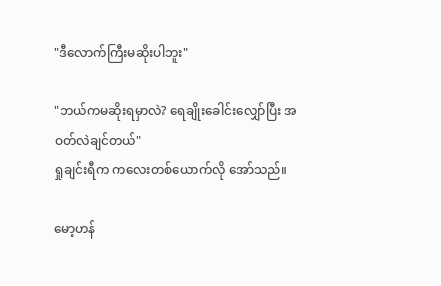"ဒီလောက်ကြီးမဆိုးပါဘူး"

"ဘယ်ကမဆိုးရမှာလဲ? ရေချိုးခေါင်းလျှော်ပြီး အဝတ်လဲချင်တယ်"
ရှုချင်းရီက ကလေးတစ်ယောက်လို အော်သည်။

မော့ဟန်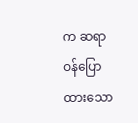က ဆရာဝန်ပြောထားသော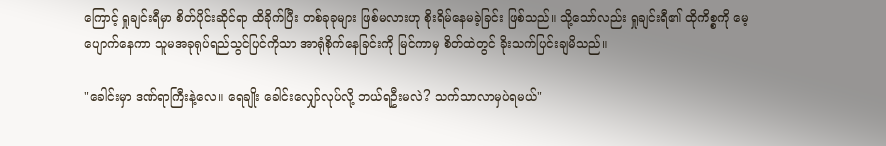ကြောင့် ရှုချင်းရီမှာ စိတ်ပိုင်းဆိုင်ရာ ထိခိုက်ပြီး တစ်ခုခုများ ဖြစ်မလားဟု စိုးရိမ်နေမခဲ့ခြင်း ဖြစ်သည်။ သို့သော်လည်း ရှုချင်းရီ၏ ထိုကိစ္စကို မေ့ပျောက်နေကာ သူမအခုရုပ်ရည်သွင်ပြင်ကိုသာ အာရုံစိုက်နေခြင်းကို မြင်ကာမှ စိတ်ထဲတွင် ခိုးသက်ပြင်းချမိသည်။

"ခေါင်းမှာ ဒဏ်ရာကြီးနဲ့လေ။ ရေချိုး ခေါင်းလျှော်လုပ်လို့ ဘယ်ရဦးမလဲ? သက်သာလာမှပဲရမယ်"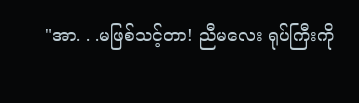"အာ. . .မဖြစ်သင့်တာ! ညီမလေး ရုပ်ကြီးကို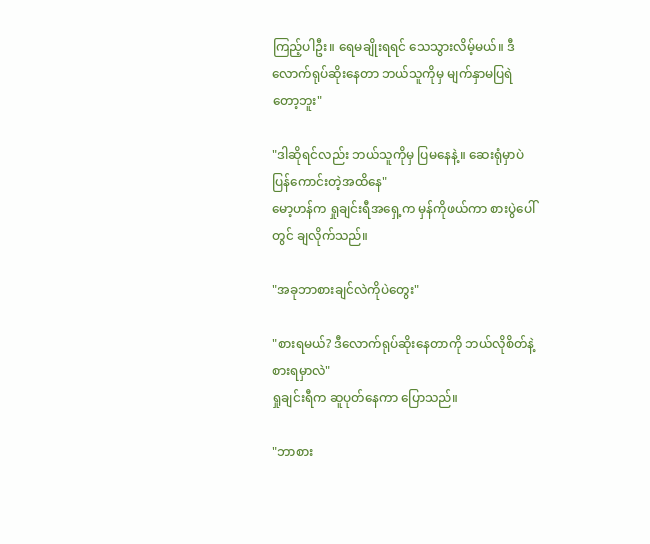ကြည့်ပါဦး။ ရေမချိုးရရင် သေသွားလိမ့်မယ်။ ဒီလောက်ရုပ်ဆိုးနေတာ ဘယ်သူကိုမှ မျက်နှာမပြရဲတော့ဘူး"

"ဒါဆိုရင်လည်း ဘယ်သူကိုမှ ပြမနေနဲ့။ ဆေးရုံမှာပဲ ပြန်ကောင်းတဲ့အထိနေ"
မော့ဟန်က ရှုချင်းရီအရှေ့က မှန်ကိုဖယ်ကာ စားပွဲပေါ်တွင် ချလိုက်သည်။

"အခုဘာစားချင်လဲကိုပဲတွေး"

"စားရမယ်? ဒီလောက်ရုပ်ဆိုးနေတာကို ဘယ်လိုစိတ်နဲ့စားရမှာလဲ"
ရှုချင်းရီက ဆူပုတ်နေကာ ပြောသည်။

"ဘာစား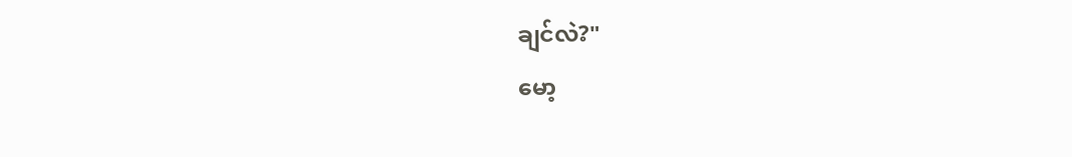ချင်လဲ?"
မော့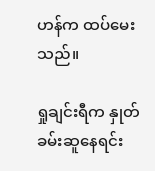ဟန်က ထပ်မေးသည်။

ရှုချင်းရီက နှုတ်ခမ်းဆူနေရင်း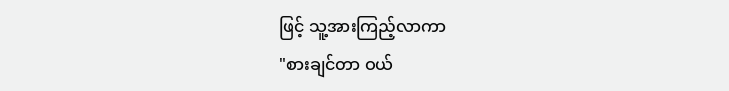ဖြင့် သူ့အားကြည့်လာကာ
"စားချင်တာ ဝယ်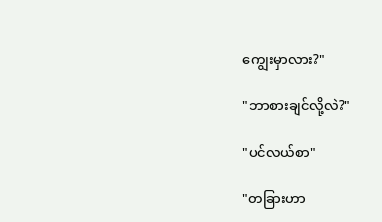ကျွေးမှာလား?"

"ဘာစားချင်လို့လဲ?"

"ပင်လယ်စာ"

"တခြားဟာ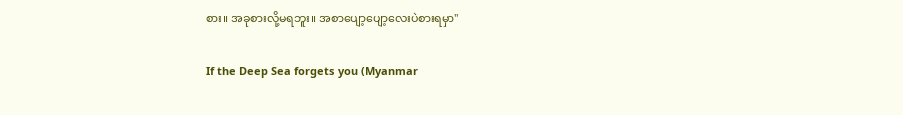စား။ အခုစားလို့မရဘူး။ အစာပျော့ပျော့လေးပဲစားရမှာ"

If the Deep Sea forgets you (Myanmar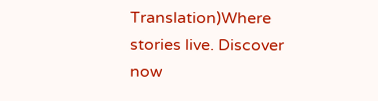Translation)Where stories live. Discover now